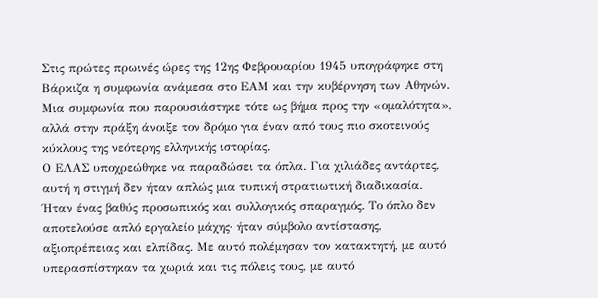Στις πρώτες πρωινές ώρες της 12ης Φεβρουαρίου 1945 υπογράφηκε στη Βάρκιζα η συμφωνία ανάμεσα στο ΕΑΜ και την κυβέρνηση των Αθηνών. Μια συμφωνία που παρουσιάστηκε τότε ως βήμα προς την «ομαλότητα», αλλά στην πράξη άνοιξε τον δρόμο για έναν από τους πιο σκοτεινούς κύκλους της νεότερης ελληνικής ιστορίας.
Ο ΕΛΑΣ υποχρεώθηκε να παραδώσει τα όπλα. Για χιλιάδες αντάρτες, αυτή η στιγμή δεν ήταν απλώς μια τυπική στρατιωτική διαδικασία. Ήταν ένας βαθύς προσωπικός και συλλογικός σπαραγμός. Το όπλο δεν αποτελούσε απλό εργαλείο μάχης· ήταν σύμβολο αντίστασης, αξιοπρέπειας και ελπίδας. Με αυτό πολέμησαν τον κατακτητή, με αυτό υπερασπίστηκαν τα χωριά και τις πόλεις τους, με αυτό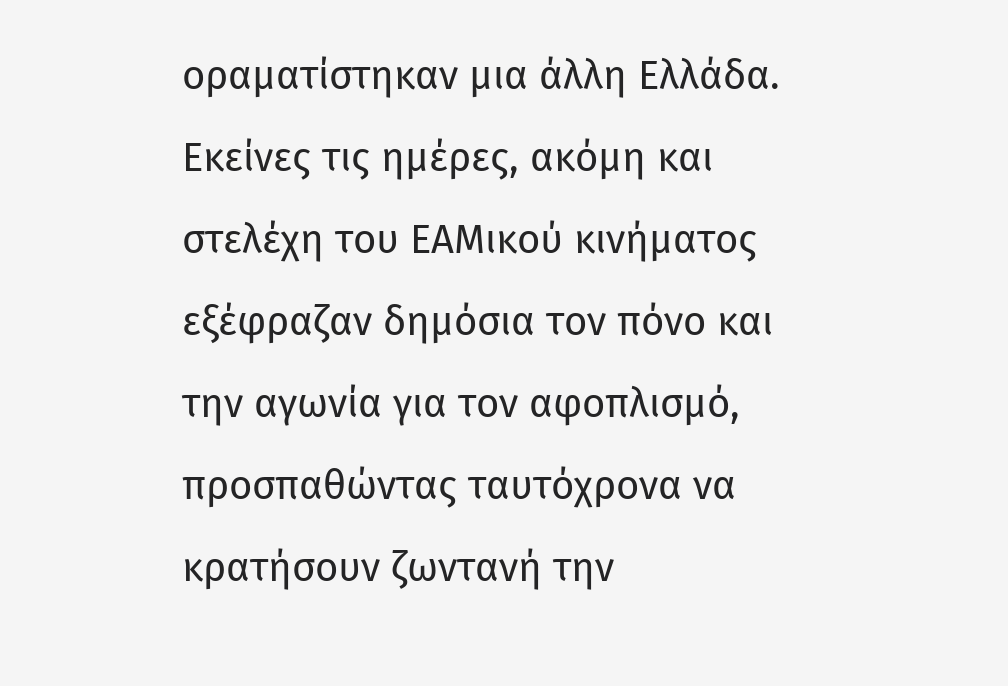οραματίστηκαν μια άλλη Ελλάδα.
Εκείνες τις ημέρες, ακόμη και στελέχη του ΕΑΜικού κινήματος εξέφραζαν δημόσια τον πόνο και την αγωνία για τον αφοπλισμό, προσπαθώντας ταυτόχρονα να κρατήσουν ζωντανή την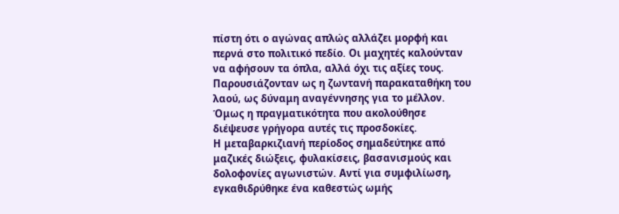πίστη ότι ο αγώνας απλώς αλλάζει μορφή και περνά στο πολιτικό πεδίο. Οι μαχητές καλούνταν να αφήσουν τα όπλα, αλλά όχι τις αξίες τους. Παρουσιάζονταν ως η ζωντανή παρακαταθήκη του λαού, ως δύναμη αναγέννησης για το μέλλον.
Όμως η πραγματικότητα που ακολούθησε διέψευσε γρήγορα αυτές τις προσδοκίες.
Η μεταβαρκιζιανή περίοδος σημαδεύτηκε από μαζικές διώξεις, φυλακίσεις, βασανισμούς και δολοφονίες αγωνιστών. Αντί για συμφιλίωση, εγκαθιδρύθηκε ένα καθεστώς ωμής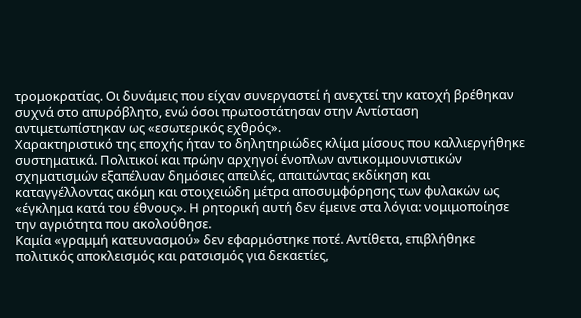τρομοκρατίας. Οι δυνάμεις που είχαν συνεργαστεί ή ανεχτεί την κατοχή βρέθηκαν συχνά στο απυρόβλητο, ενώ όσοι πρωτοστάτησαν στην Αντίσταση αντιμετωπίστηκαν ως «εσωτερικός εχθρός».
Χαρακτηριστικό της εποχής ήταν το δηλητηριώδες κλίμα μίσους που καλλιεργήθηκε συστηματικά. Πολιτικοί και πρώην αρχηγοί ένοπλων αντικομμουνιστικών σχηματισμών εξαπέλυαν δημόσιες απειλές, απαιτώντας εκδίκηση και καταγγέλλοντας ακόμη και στοιχειώδη μέτρα αποσυμφόρησης των φυλακών ως «έγκλημα κατά του έθνους». Η ρητορική αυτή δεν έμεινε στα λόγια: νομιμοποίησε την αγριότητα που ακολούθησε.
Καμία «γραμμή κατευνασμού» δεν εφαρμόστηκε ποτέ. Αντίθετα, επιβλήθηκε πολιτικός αποκλεισμός και ρατσισμός για δεκαετίες,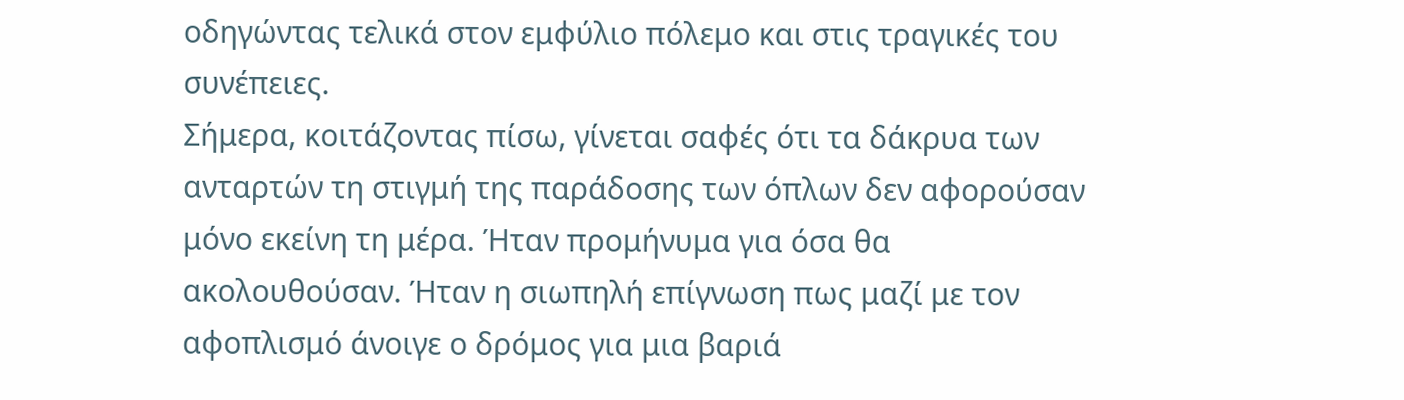οδηγώντας τελικά στον εμφύλιο πόλεμο και στις τραγικές του συνέπειες.
Σήμερα, κοιτάζοντας πίσω, γίνεται σαφές ότι τα δάκρυα των ανταρτών τη στιγμή της παράδοσης των όπλων δεν αφορούσαν μόνο εκείνη τη μέρα. Ήταν προμήνυμα για όσα θα ακολουθούσαν. Ήταν η σιωπηλή επίγνωση πως μαζί με τον αφοπλισμό άνοιγε ο δρόμος για μια βαριά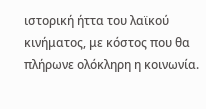ιστορική ήττα του λαϊκού κινήματος, με κόστος που θα πλήρωνε ολόκληρη η κοινωνία.